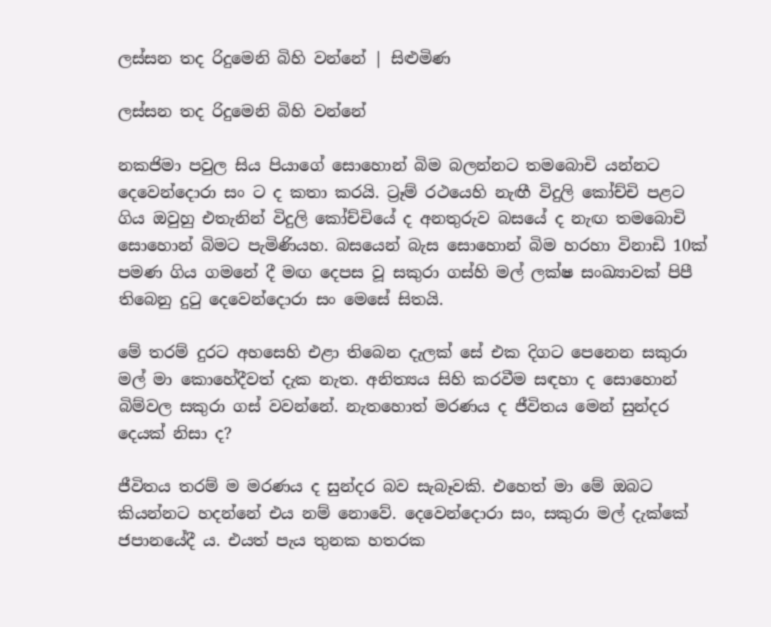ලස්සන තද රිදුමෙනි බිහි වන්නේ | සිළුමිණ

ලස්සන තද රිදුමෙනි බිහි වන්නේ

නකජිමා පවුල සිය පියාගේ සොහොන් බිම බලන්නට තමබොචි යන්නට දෙවෙන්දොරා සං ට ද කතා කරයි. ට්‍රෑම් රථයෙහි නැඟී විදුලි කෝච්චි පළට ගිය ඔවුහු එතැනින් විදුලි කෝච්චියේ ද අනතුරුව බසයේ ද නැඟ තමබොචි සොහොන් බිමට පැමිණියහ. බසයෙන් බැස සොහොන් බිම හරහා විනාඩි 10ක් පමණ ගිය ගමනේ දී මඟ දෙපස වූ සකුරා ගස්හි මල් ලක්ෂ සංඛ්‍යාවක් පිපී තිබෙනු දුටු දෙවෙන්දොරා සං මෙසේ සිතයි.

මේ තරම් දුරට අහසෙහි එළා තිබෙන දැලක් සේ එක දිගට පෙනෙන සකුරා මල් මා ‍කොහේදීවත් දැක නැත. අනිත්‍යය සිහි කරවීම සඳහා ද සොහොන් බිම්වල සකුරා ගස් වවන්නේ. නැතහොත් මරණය ද ජීවිතය මෙන් සුන්දර දෙයක් නිසා ද?

ජීවිතය තරම් ම මරණය ද සුන්දර බව සැබෑවකි. එහෙත් මා මේ ඔබට කියන්නට හදන්නේ එය නම් නොවේ. දෙවෙන්දොරා සං, සකුරා මල් දැක්කේ ජපානයේදී ය. එයත් පැය තුනක හතරක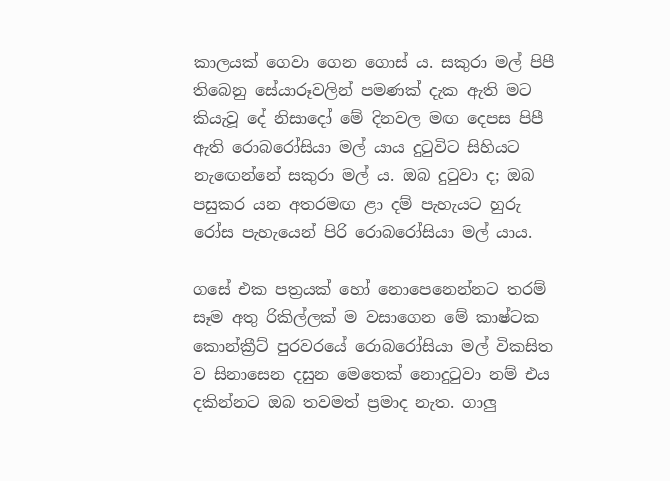කාලයක් ගෙවා ගෙන ගොස් ය. සකුරා මල් පිපී තිබෙනු සේයාරූවලින් පමණක් දැක ඇති මට කියැවූ දේ නිසාදෝ මේ දිනවල මඟ දෙපස පිපී ඇති රොබරෝසියා මල් යාය දුටුවිට සිහියට නැ‍ඟෙන්නේ සකුරා මල් ය. ඔබ දුටුවා ද; ඔබ පසුකර යන අතරමඟ ළා දම් පැහැයට හුරු රෝස පැහැයෙන් පිරි රොබරෝසියා මල් යාය.

ගසේ එක පත්‍රයක් හෝ නොපෙනෙන්නට තරම් සෑම අතු රිකිල්ලක් ම වසාගෙන මේ කාෂ්ටක කොන්ක්‍රීට් පුරවරයේ ‍රොබරෝසියා මල් විකසිත ව සිනාසෙන දසුන මෙතෙක් නොදුටුවා නම් එය දකින්නට ඔබ තවමත් ප්‍රමාද නැත. ගාලු‍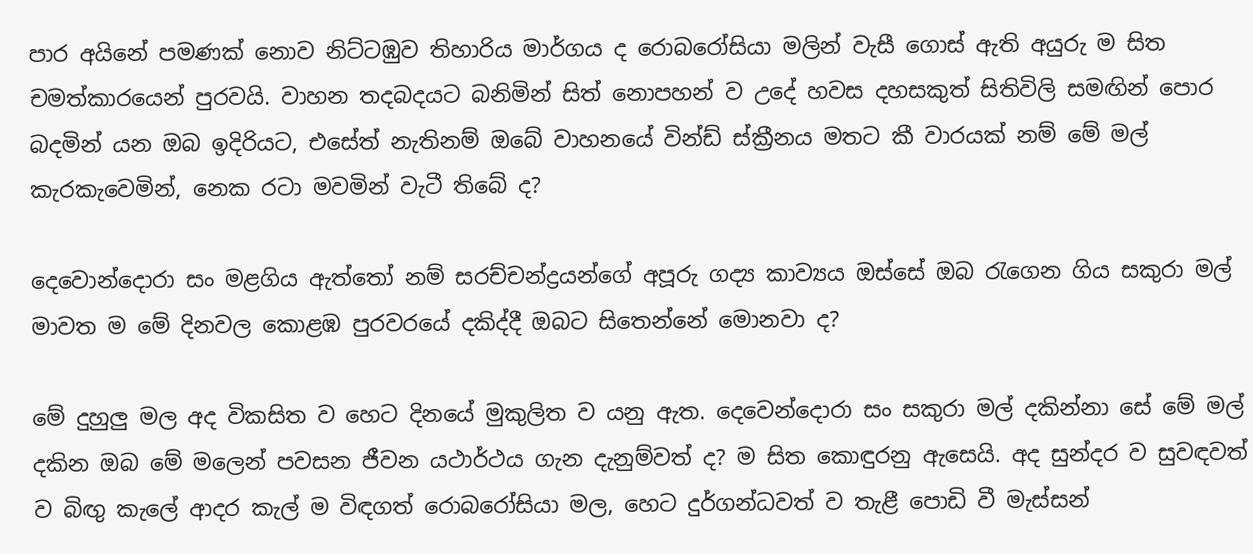පාර අයිනේ පමණක් නොව නිට්ටඹුව තිහාරිය මාර්ගය ද රොබරෝසියා මලින් වැසී ගොස් ඇති අයුරු ම සිත චමත්කාරයෙන් පුරවයි. වාහන තදබදයට බනිමින් සිත් නොපහන් ව උදේ හවස දහසකුත් සිතිවිලි සමඟින් පොර බදමින් යන ඔබ ඉදිරියට, එසේත් නැතිනම් ඔබේ වාහනයේ වින්ඩ් ස්ක්‍රීනය මතට කී වාරයක් නම් මේ මල් කැරකැවෙමින්, නෙක රටා මවමින් වැටී තිබේ ද?

දෙවොන්දොරා සං මළගිය ඇත්තෝ නම් සරච්චන්ද්‍රයන්ගේ අපූරු ගද්‍ය කාව්‍යය ඔස්සේ ඔබ රැගෙන ගිය සකුරා මල් මාවත ම මේ දිනවල කොළඹ පුරවරයේ දකිද්දී ඔබට සිතෙන්නේ මොනවා ද?

මේ දුහුලු‍ මල අද විකසිත ව හෙට දිනයේ මුකුලිත ව යනු ඇත. දෙවෙන්දොරා සං සකුරා මල් දකින්නා සේ මේ මල් දකින ඔබ මේ මලෙන් පවසන ජීවන යථාර්ථය ගැන දැනුම්වත් ද? ම සිත කොඳුරනු ඇසෙයි. අද සුන්දර ව සුවඳවත් ව බිඟු‍ කැලේ ආදර කැල් ම විඳගත් ‍රොබ‍රෝසියා මල, හෙට දුර්ගන්ධවත් ව තැළී පොඩි වී මැස්සන්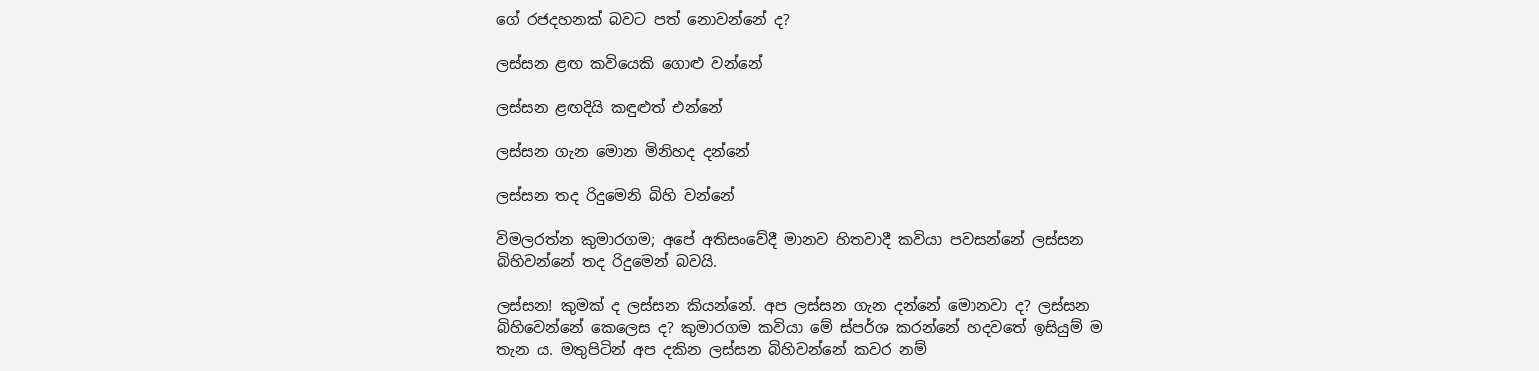ගේ රජදහනක් බවට පත් නොවන්නේ ද?

ලස්සන ළඟ කවියෙකි ගොළු වන්නේ

ලස්සන ළඟදියි කඳුළුත් එන්නේ

ලස්සන ගැන මොන මිනිහද දන්නේ

ලස්සන තද රිදුමෙනි බිහි වන්නේ

විමලරත්න කුමාරගම; අපේ අතිසංවේදී මානව හිතවාදී කවියා පවසන්නේ ලස්සන බිහිවන්නේ තද රිදුමෙන් බවයි.

ලස්සන! කුමක් ද ලස්සන කියන්නේ. අප ලස්සන ගැන දන්නේ මොනවා ද? ලස්සන බිහිවෙන්නේ කෙලෙස ද? කුමාරගම කවියා මේ ස්පර්ශ කරන්නේ හදවතේ ඉසියුම් ම තැන ය. මතුපිටින් අප දකින ලස්සන බිහිවන්නේ කවර නම්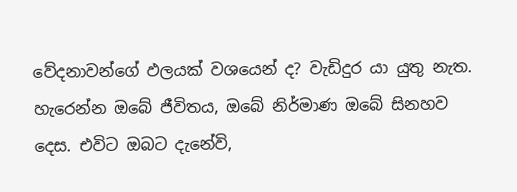වේදනාවන්ගේ ඵලයක් වශයෙන් ද? වැඩිදුර යා යුතු නැත. හැරෙන්න ඔබේ ජීවිතය, ඔබේ නිර්මාණ ඔබේ සිනහව දෙස. එවිට ඔබට දැනේවි,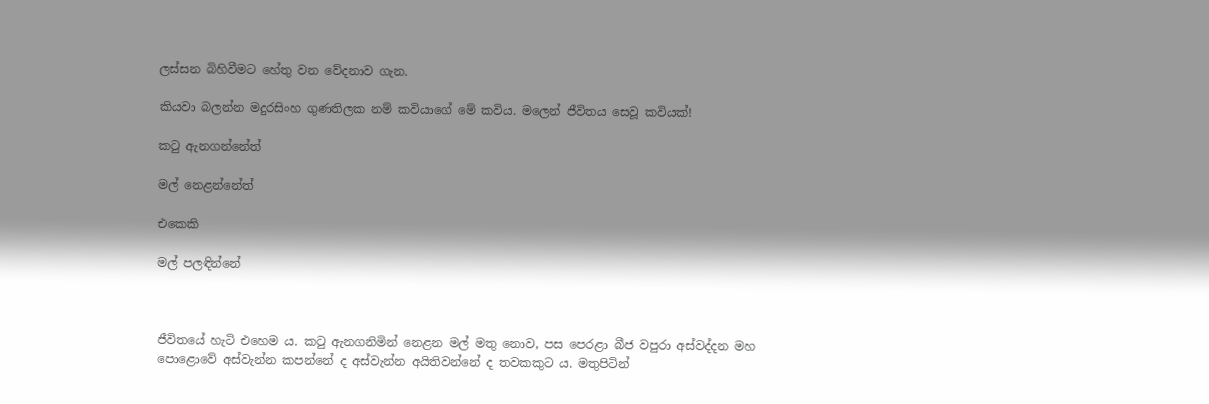ලස්සන බිහිවීමට හේතු වන වේදනාව ගැන.

කියවා බලන්න මදුරසිංහ ගුණතිලක නම් කවියාගේ මේ කවිය. මලෙන් ජීවිතය සෙවූ කවියක්!

කටු ඇනගන්නේත්

මල් නෙළන්නේත්

එකෙකි

මල් පලඳින්නේ



ජීවිතයේ හැටි එහෙම ය. කටු ඇනගනිමින් නෙළන මල් මතු නොව, පස පෙරළා බීජ වපුරා අස්වද්දන මහ පොළොවේ අස්වැන්න කපන්නේ ද අස්වැන්න අයිතිවන්නේ ද තවකකුට ය. මතුපිටින්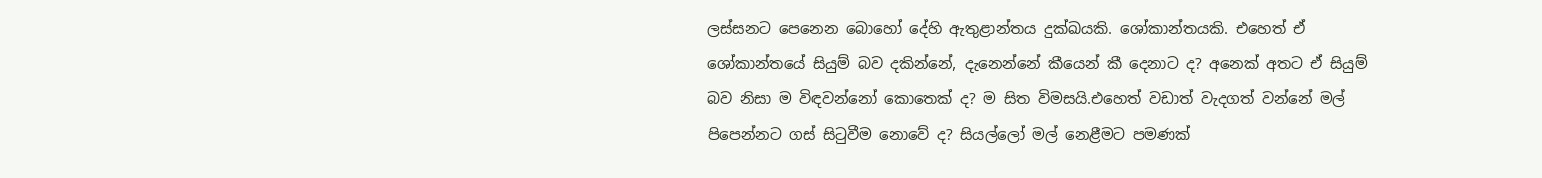ලස්සනට පෙනෙන බොහෝ දේහි ඇතුළාන්තය දුක්ඛයකි. ශෝකාන්තයකි. එහෙත් ඒ ශෝකාන්තයේ සියුම් බව දකින්නේ, දැනෙන්නේ කීයෙන් කී දෙනාට ද? අනෙක් අතට ඒ සියුම් බව නිසා ම විඳවන්නෝ කොතෙක් ද? ම සිත විමසයි.එහෙත් වඩාත් වැදගත් වන්නේ මල් පිපෙන්නට ගස් සිටුවීම නොවේ ද? සියල්ලෝ මල් නෙළීමට පමණක්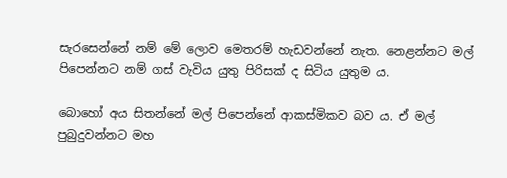සැරසෙන්නේ නම් මේ ලොව මෙතරම් හැඩවන්නේ නැත. නෙළන්නට මල් පිපෙන්නට නම් ගස් වැවිය යුතු පිරිසක් ද සිටිය යුතුම ය.

බොහෝ අය සිතන්නේ මල් පිපෙන්නේ ආකස්මිකව බව ය. ඒ මල් පුබුදුවන්නට මහ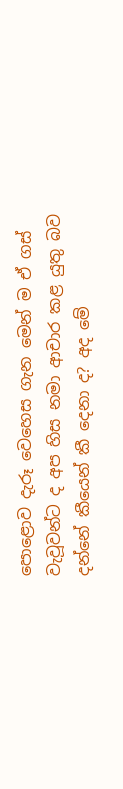පොළොව දැරූ වෙහෙස ගැන මෙන් ම ඒ ගස් වැවූවන්ට ද අප හිස නමා ආචාර කළ යුතු බව දන්නේ කීයෙන් කී දෙනා ද? අද මේ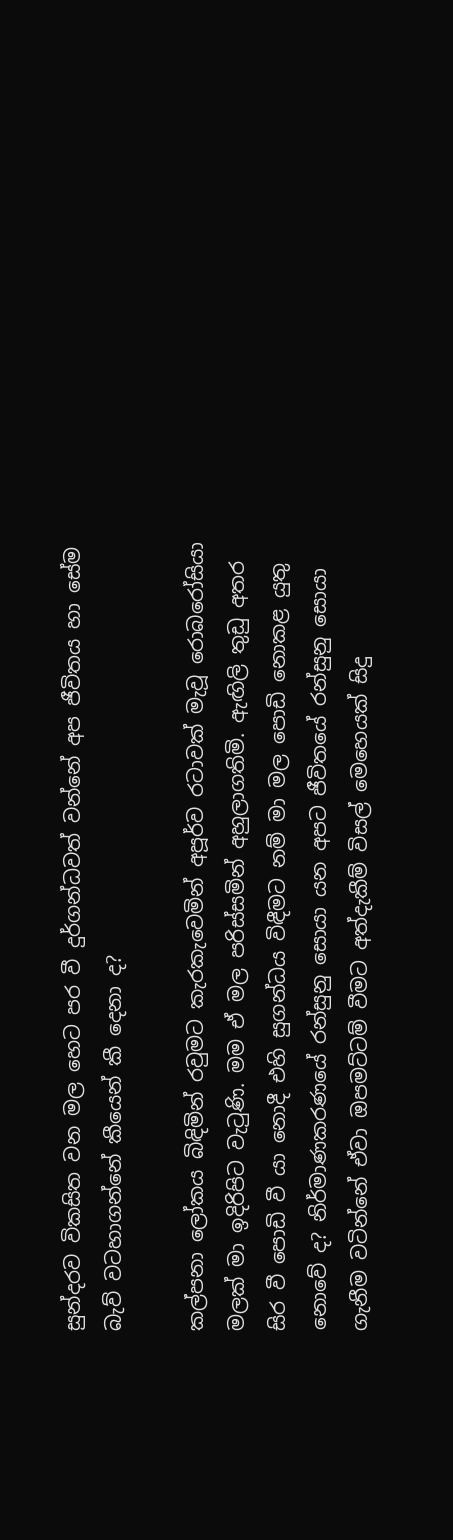සුන්දරව විකසිත වන මල හෙට පර වී දුර්ගන්ධවත් වන්නේ අප ජීවිතය හා සේම බැව් වටහාගන්නේ කීයෙන් කී දෙනා ද?

කල්පනා ලෝකය බිඳිමින් රවුමට කැරකැවෙමින් අපූර්ව රටාවක් මැවූ රොබරෝසියා මලක් මා ඉදිරිපිට වැටුණි. මම ඒ මල පරිස්සමින් අහුලාගතිමි. ඇඟිලි තුඩු අතර සිර වී පොඩි වී යා නොදී එහි සුගන්ධය විඳීමට නම් මා මල පොඩි නොකළ යුතු නොවේ ද? නිර්මාණකරණයේ රන්සුනු සොයා යන අපට ජීවිතයේ රන්සුනු සොයා ගැනීම වටින්නේ ඒවා ඔපමට්ටම් වීමට අත්දැකීම් විසල් මෙහෙයක් සිදු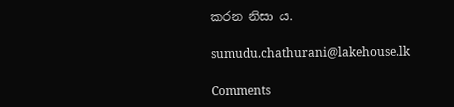කරන නිසා ය.

sumudu.chathurani@lakehouse.lk

Comments